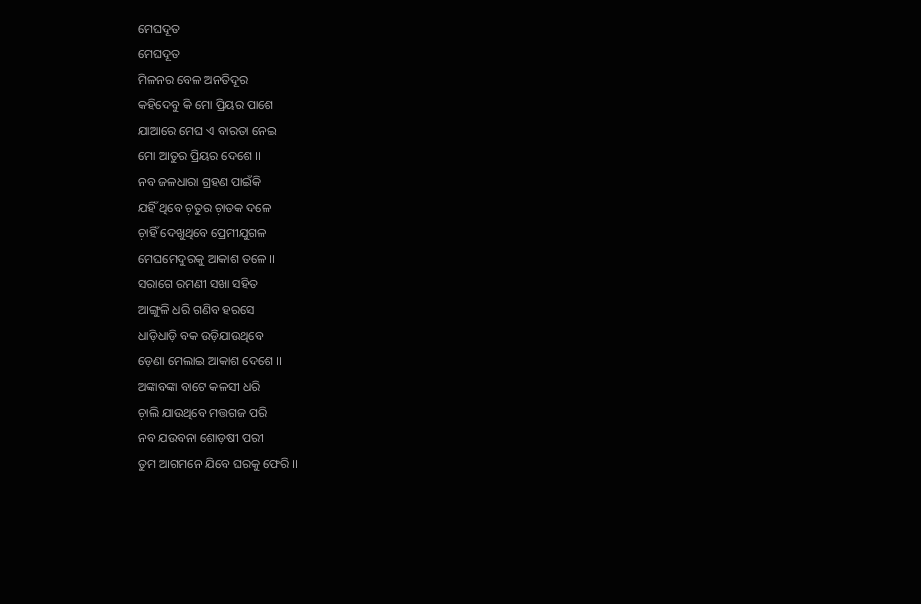ମେଘଦୂତ
ମେଘଦୂତ
ମିଳନର ବେଳ ଅନତିଦୂର
କହିଦେବୁ କି ମୋ ପ୍ରିୟର ପାଶେ
ଯାଆରେ ମେଘ ଏ ବାରତା ନେଇ
ମୋ ଆତୁର ପ୍ରିୟର ଦେଶେ ।।
ନବ ଜଳଧାରା ଗ୍ରହଣ ପାଇଁକି
ଯହିଁ ଥିବେ ଚ଼ତୁର ଚ଼ାତକ ଦଳେ
ଚ଼ାହିଁ ଦେଖୁଥିବେ ପ୍ରେମୀଯୁଗଳ
ମେଘମେଦୁରକୁ ଆକାଶ ତଳେ ।।
ସରାଗେ ରମଣୀ ସଖା ସହିତ
ଆଙ୍ଗୁଳି ଧରି ଗଣିବ ହରସେ
ଧାଡ଼ିଧାଡ଼ି ବକ ଉଡ଼ିଯାଉଥିବେ
ଡ଼େଣା ମେଲାଇ ଆକାଶ ଦେଶେ ।।
ଅଙ୍କାବଙ୍କା ବାଟେ କଳସୀ ଧରି
ଚ଼ାଲି ଯାଉଥିବେ ମତ୍ତଗଜ ପରି
ନବ ଯଉବନା ଶୋଡ଼ଷୀ ପରୀ
ତୁମ ଆଗମନେ ଯିବେ ଘରକୁ ଫେରି ।।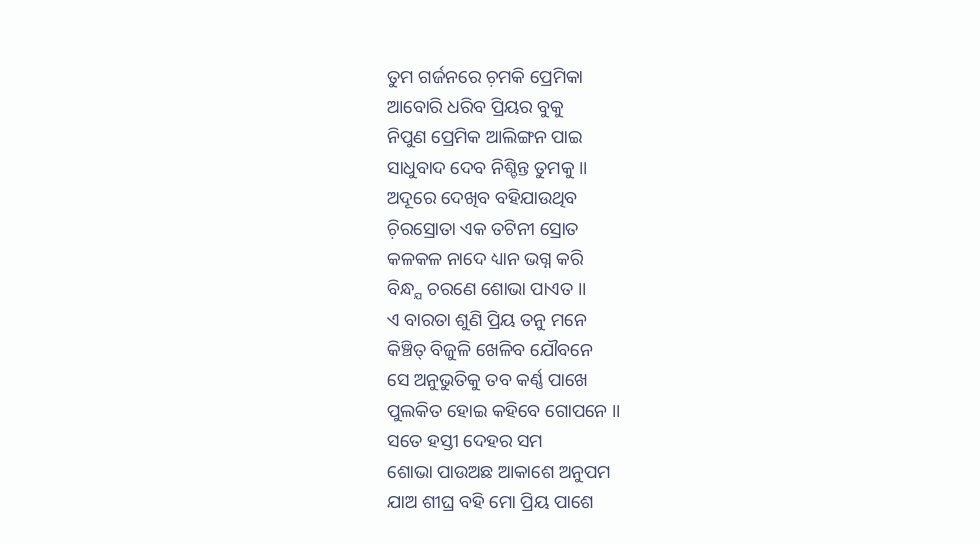ତୁମ ଗର୍ଜନରେ ଚ଼ମକି ପ୍ରେମିକା
ଆବୋରି ଧରିବ ପ୍ରିୟର ବୁକୁ
ନିପୁଣ ପ୍ରେମିକ ଆଲିଙ୍ଗନ ପାଇ
ସାଧୁବାଦ ଦେବ ନିଶ୍ଚିନ୍ତ ତୁମକୁ ।।
ଅଦୂରେ ଦେଖିବ ବହିଯାଉଥିବ
ଚ଼ିରସ୍ରୋତା ଏକ ତଟିନୀ ସ୍ରୋତ
କଳକଳ ନାଦେ ଧ୍ୟାନ ଭଗ୍ନ କରି
ବିନ୍ଧ୍ଯ ଚରଣେ ଶୋଭା ପାଏତ ।।
ଏ ବାରତା ଶୁଣି ପ୍ରିୟ ତନୁ ମନେ
କିଞ୍ଚିତ୍ ବିଜୁଳି ଖେଳିବ ଯୌବନେ
ସେ ଅନୁଭୁତିକୁ ତବ କର୍ଣ୍ଣ ପାଖେ
ପୁଲକିତ ହୋଇ କହିବେ ଗୋପନେ ।।
ସତେ ହସ୍ତୀ ଦେହର ସମ
ଶୋଭା ପାଉଅଛ ଆକାଶେ ଅନୁପମ
ଯାଅ ଶୀଘ୍ର ବହି ମୋ ପ୍ରିୟ ପାଶେ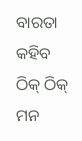ବାରତା କହିବ ଠିକ୍ ଠିକ୍ ମନ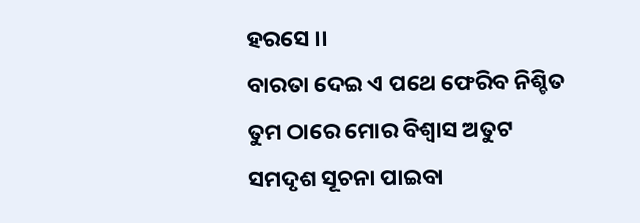ହରସେ ।।
ବାରତା ଦେଇ ଏ ପଥେ ଫେରିବ ନିଶ୍ଚିତ
ତୁମ ଠାରେ ମୋର ବିଶ୍ବାସ ଅତୁଟ
ସମଦୃଶ ସୂଚନା ପାଇବା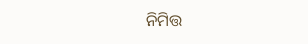ନିମିତ୍ତ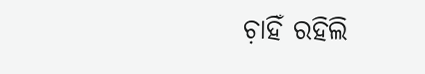ଚ଼ାହିଁ ରହିଲି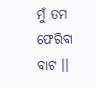ମୁଁ ତମ ଫେରିବା ବାଟ ।।